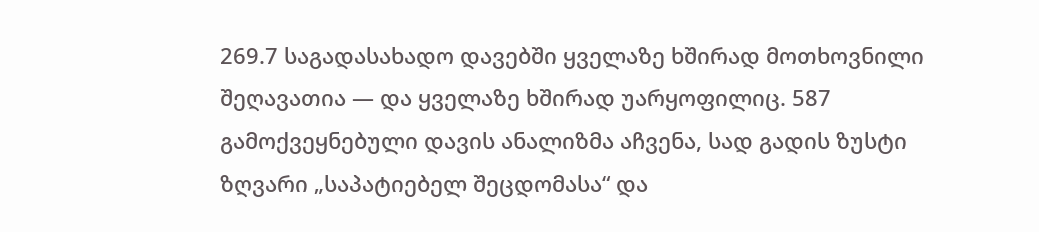269.7 საგადასახადო დავებში ყველაზე ხშირად მოთხოვნილი შეღავათია — და ყველაზე ხშირად უარყოფილიც. 587 გამოქვეყნებული დავის ანალიზმა აჩვენა, სად გადის ზუსტი ზღვარი „საპატიებელ შეცდომასა“ და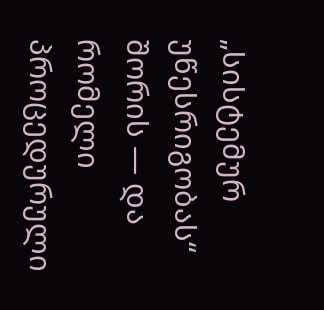„სისტემურ უწესრიგობას“ შორის — და რომელი პროცედურული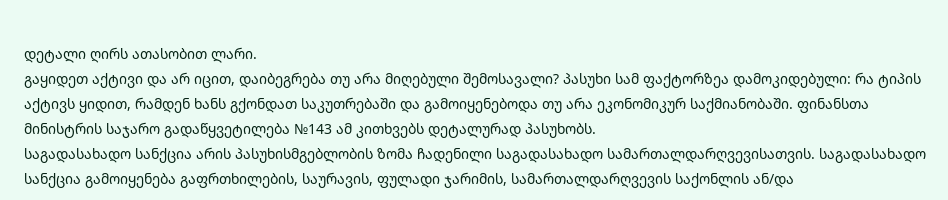დეტალი ღირს ათასობით ლარი.
გაყიდეთ აქტივი და არ იცით, დაიბეგრება თუ არა მიღებული შემოსავალი? პასუხი სამ ფაქტორზეა დამოკიდებული: რა ტიპის აქტივს ყიდით, რამდენ ხანს გქონდათ საკუთრებაში და გამოიყენებოდა თუ არა ეკონომიკურ საქმიანობაში. ფინანსთა მინისტრის საჯარო გადაწყვეტილება №143 ამ კითხვებს დეტალურად პასუხობს.
საგადასახადო სანქცია არის პასუხისმგებლობის ზომა ჩადენილი საგადასახადო სამართალდარღვევისათვის. საგადასახადო სანქცია გამოიყენება გაფრთხილების, საურავის, ფულადი ჯარიმის, სამართალდარღვევის საქონლის ან/და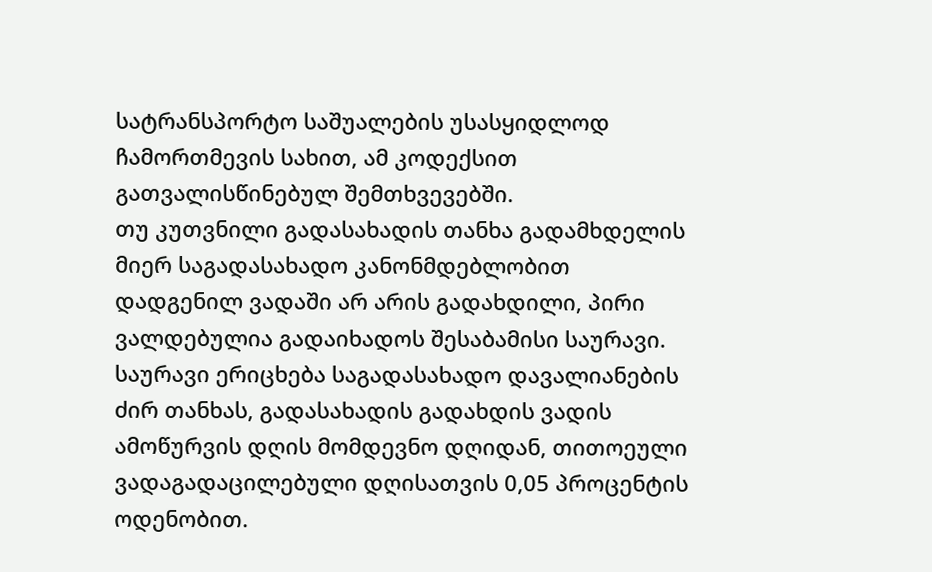სატრანსპორტო საშუალების უსასყიდლოდ ჩამორთმევის სახით, ამ კოდექსით გათვალისწინებულ შემთხვევებში.
თუ კუთვნილი გადასახადის თანხა გადამხდელის მიერ საგადასახადო კანონმდებლობით დადგენილ ვადაში არ არის გადახდილი, პირი ვალდებულია გადაიხადოს შესაბამისი საურავი.
საურავი ერიცხება საგადასახადო დავალიანების ძირ თანხას, გადასახადის გადახდის ვადის ამოწურვის დღის მომდევნო დღიდან, თითოეული ვადაგადაცილებული დღისათვის 0,05 პროცენტის ოდენობით.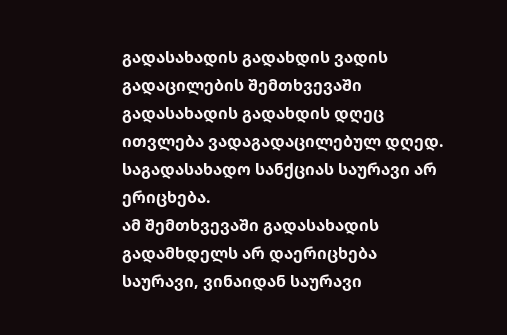გადასახადის გადახდის ვადის გადაცილების შემთხვევაში გადასახადის გადახდის დღეც ითვლება ვადაგადაცილებულ დღედ. საგადასახადო სანქციას საურავი არ ერიცხება.
ამ შემთხვევაში გადასახადის გადამხდელს არ დაერიცხება საურავი, ვინაიდან საურავი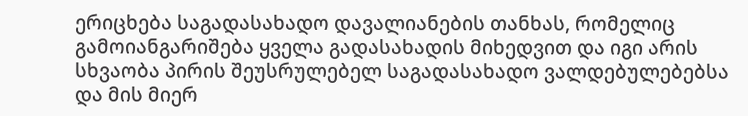ერიცხება საგადასახადო დავალიანების თანხას, რომელიც გამოიანგარიშება ყველა გადასახადის მიხედვით და იგი არის სხვაობა პირის შეუსრულებელ საგადასახადო ვალდებულებებსა და მის მიერ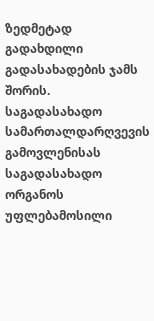ზედმეტად გადახდილი გადასახადების ჯამს შორის.
საგადასახადო სამართალდარღვევის გამოვლენისას საგადასახადო ორგანოს უფლებამოსილი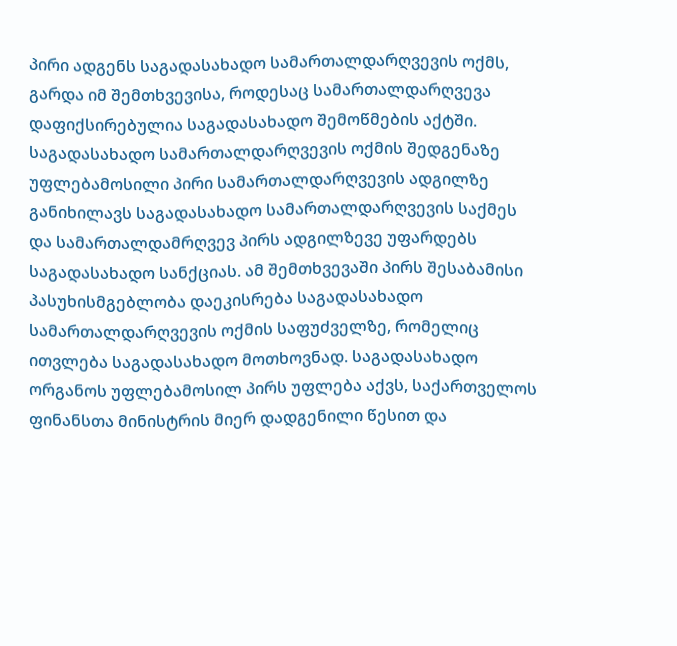პირი ადგენს საგადასახადო სამართალდარღვევის ოქმს, გარდა იმ შემთხვევისა, როდესაც სამართალდარღვევა დაფიქსირებულია საგადასახადო შემოწმების აქტში. საგადასახადო სამართალდარღვევის ოქმის შედგენაზე უფლებამოსილი პირი სამართალდარღვევის ადგილზე განიხილავს საგადასახადო სამართალდარღვევის საქმეს და სამართალდამრღვევ პირს ადგილზევე უფარდებს საგადასახადო სანქციას. ამ შემთხვევაში პირს შესაბამისი პასუხისმგებლობა დაეკისრება საგადასახადო სამართალდარღვევის ოქმის საფუძველზე, რომელიც ითვლება საგადასახადო მოთხოვნად. საგადასახადო ორგანოს უფლებამოსილ პირს უფლება აქვს, საქართველოს ფინანსთა მინისტრის მიერ დადგენილი წესით და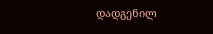დადგენილ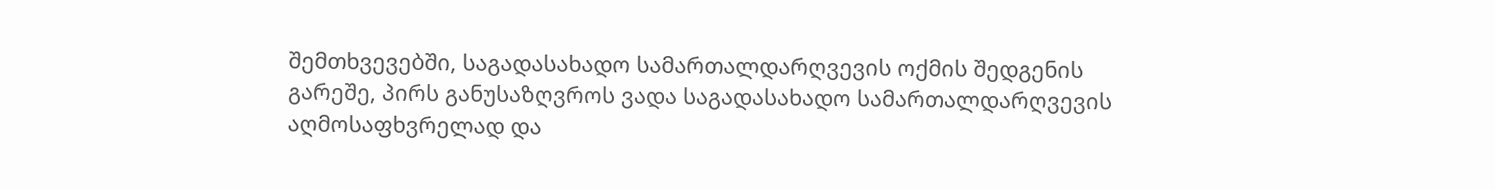შემთხვევებში, საგადასახადო სამართალდარღვევის ოქმის შედგენის გარეშე, პირს განუსაზღვროს ვადა საგადასახადო სამართალდარღვევის აღმოსაფხვრელად და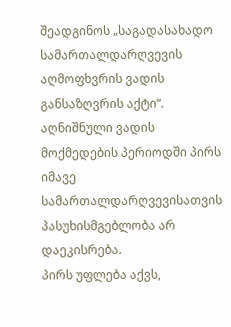შეადგინოს „საგადასახადო სამართალდარღვევის აღმოფხვრის ვადის განსაზღვრის აქტი“. აღნიშნული ვადის მოქმედების პერიოდში პირს იმავე სამართალდარღვევისათვის პასუხისმგებლობა არ დაეკისრება.
პირს უფლება აქვს,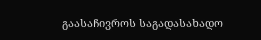გაასაჩივროს საგადასახადო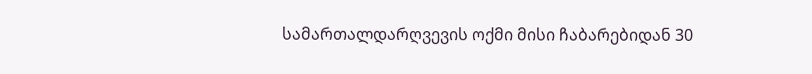სამართალდარღვევის ოქმი მისი ჩაბარებიდან 30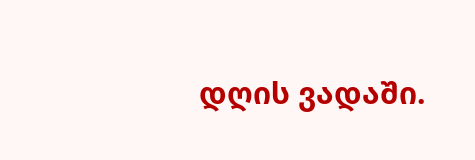დღის ვადაში.